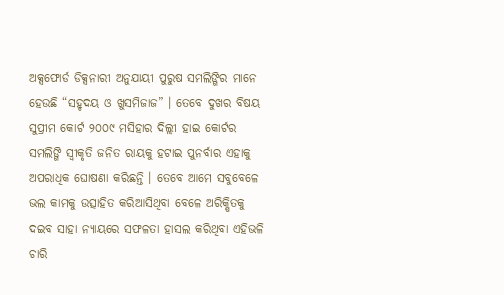ଅକ୍ସଫୋର୍ଡ ଡିକ୍ସନାରୀ ଅନୁଯାୟୀ ପୁରୁଷ ସମଲିଙ୍ଗିର ମାନେ ହେଉଛି “ସହୃଦୟ ଓ ଖୁସମିଜାଜ” । ତେବେ ଦୁଖର ବିଷୟ ସୁପ୍ରୀମ କୋର୍ଟ ୨୦୦୯ ମସିହାର ଦିଲ୍ଲୀ ହାଇ କୋର୍ଟର ସମଲିଙ୍ଗି ସ୍ଵୀକୃତି ଜନିତ ରାୟକୁ ହଟାଇ ପୁନର୍ବାର ଏହାକୁ ଅପରାଧିକ ଘୋଷଣା କରିଛନ୍ତି । ତେବେ ଆମେ ସବୁବେଳେ ଭଲ କାମକୁ ଉତ୍ସାହିତ କରିଆସିଥିବା ବେଳେ ଅରିକ୍ଷିତକୁ ଦଇବ ସାହା ନ୍ୟାୟରେ ସଫଳତା ହାସଲ କରିଥିବା ଏହିଭଳି ଚାରି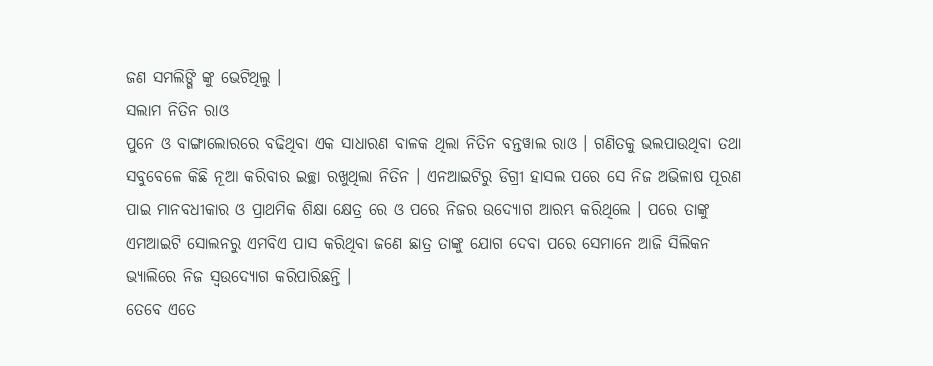ଜଣ ସମଲିଙ୍ଗି ଙ୍କୁ ଭେଟିଥିଲୁ ।
ସଲାମ ନିତିନ ରାଓ
ପୁନେ ଓ ବାଙ୍ଗାଲୋରରେ ବଢିଥିବା ଏକ ସାଧାରଣ ବାଳକ ଥିଲା ନିତିନ ବନ୍ତୱାଲ ରାଓ । ଗଣିତକୁ ଭଲପାଉଥିବା ତଥା ସବୁବେଳେ କିଛି ନୂଆ କରିବାର ଇଚ୍ଛା ରଖୁଥିଲା ନିତିନ । ଏନଆଇଟିରୁ ଡିଗ୍ରୀ ହାସଲ ପରେ ସେ ନିଜ ଅଭିଳାଷ ପୂରଣ ପାଇ ମାନବଧୀକାର ଓ ପ୍ରାଥମିକ ଶିକ୍ଷା କ୍ଷେତ୍ର ରେ ଓ ପରେ ନିଜର ଉଦ୍ୟୋଗ ଆରମ୍ଭ କରିଥିଲେ । ପରେ ତାଙ୍କୁ ଏମଆଇଟି ସୋଲନରୁ ଏମବିଏ ପାସ କରିଥିବା ଜଣେ ଛାତ୍ର ତାଙ୍କୁ ଯୋଗ ଦେବା ପରେ ସେମାନେ ଆଜି ସିଲିକନ ଭ୍ୟାଲିରେ ନିଜ ସ୍ଵଉଦ୍ୟୋଗ କରିପାରିଛନ୍ତି ।
ତେବେ ଏତେ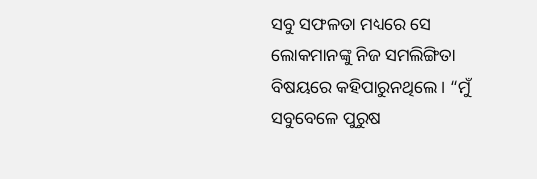ସବୁ ସଫଳତା ମଧ୍ୟରେ ସେ ଲୋକମାନଙ୍କୁ ନିଜ ସମଲିଙ୍ଗିତା ବିଷୟରେ କହିପାରୁନଥିଲେ । “ମୁଁ ସବୁବେଳେ ପୁରୁଷ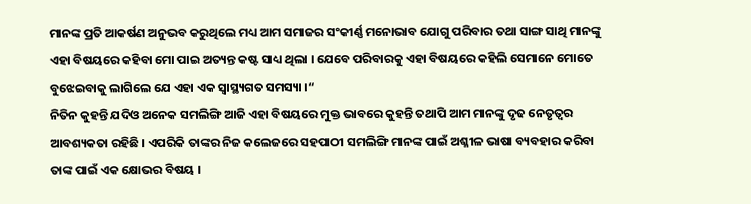ମାନଙ୍କ ପ୍ରତି ଆକର୍ଷଣ ଅନୁଭବ କରୁଥିଲେ ମଧ୍ୟ ଆମ ସମାଜର ସଂକୀର୍ଣ୍ଣ ମନୋଭାବ ଯୋଗୁ ପରିବାର ତଥା ସାଙ୍ଗ ସାଥି ମାନଙ୍କୁ ଏହା ବିଷୟରେ କହିବା ମୋ ପାଇ ଅତ୍ୟନ୍ତ କଷ୍ଟ ସାଧ୍ୟ ଥିଲା । ଯେବେ ପରିବାରକୁ ଏହା ବିଷୟରେ କହିଲି ସେମାନେ ମୋତେ ବୁଝେଇବାକୁ ଲାଗିଲେ ଯେ ଏହା ଏକ ସ୍ଵାସ୍ଥ୍ୟଗତ ସମସ୍ୟା ।“
ନିତିନ କୁହନ୍ତି ଯଦିଓ ଅନେକ ସମଲିଙ୍ଗି ଆଜି ଏହା ବିଷୟରେ ମୁକ୍ତ ଭାବରେ କୁହନ୍ତି ତଥାପି ଆମ ମାନଙ୍କୁ ଦୃଢ ନେତୃତ୍ଵର ଆବଶ୍ୟକତା ରହିଛି । ଏପରିକି ତାଙ୍କର ନିଜ କଲେଜରେ ସହପାଠୀ ସମଲିଙ୍ଗି ମାନଙ୍କ ପାଇଁ ଅଶ୍ଳୀଳ ଭାଷା ବ୍ୟବହାର କରିବା ତାଙ୍କ ପାଇଁ ଏକ କ୍ଷୋଭର ବିଷୟ ।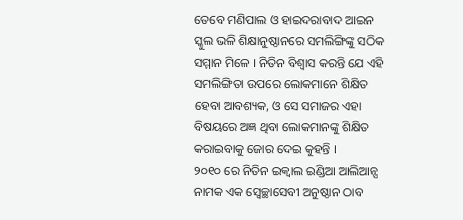ତେବେ ମଣିପାଲ ଓ ହାଇଦରାବାଦ ଆଇନ ସ୍କୁଲ ଭଳି ଶିକ୍ଷାନୁଷ୍ଠାନରେ ସମଲିଙ୍ଗିଙ୍କୁ ସଠିକ ସମ୍ମାନ ମିଳେ । ନିତିନ ବିଶ୍ଵାସ କରନ୍ତି ଯେ ଏହି ସମଲିଙ୍ଗିତା ଉପରେ ଲୋକମାନେ ଶିକ୍ଷିତ ହେବା ଆବଶ୍ୟକ, ଓ ସେ ସମାଜର ଏହା ବିଷୟରେ ଅଜ୍ଞ ଥିବା ଲୋକମାନଙ୍କୁ ଶିକ୍ଷିତ କରାଇବାକୁ ଜୋର ଦେଇ କୁହନ୍ତି ।
୨୦୧୦ ରେ ନିତିନ ଇକ୍ୱାଲ ଇଣ୍ଡିଆ ଆଲିଆନ୍ସ ନାମକ ଏକ ସ୍ଵେଚ୍ଛାସେବୀ ଅନୁଷ୍ଠାନ ଠାବ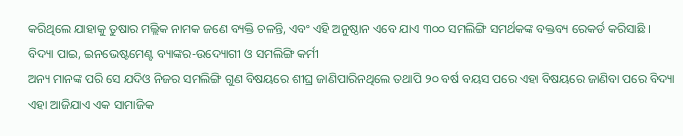କରିଥିଲେ ଯାହାକୁ ତୁଷାର ମଲ୍ଲିକ ନାମକ ଜଣେ ବ୍ୟକ୍ତି ଚଳନ୍ତି, ଏବଂ ଏହି ଅନୁଷ୍ଠାନ ଏବେ ଯାଏ ୩୦୦ ସମଲିଙ୍ଗି ସମର୍ଥକଙ୍କ ବକ୍ତବ୍ୟ ରେକର୍ଡ କରିସାଛି ।
ବିଦ୍ୟା ପାଇ, ଇନଭେଷ୍ଟମେଣ୍ଟ ବ୍ୟାଙ୍କର-ଉଦ୍ୟୋଗୀ ଓ ସମଲିଙ୍ଗି କର୍ମୀ
ଅନ୍ୟ ମାନଙ୍କ ପରି ସେ ଯଦିଓ ନିଜର ସମଲିଙ୍ଗି ଗୁଣ ବିଷୟରେ ଶୀଘ୍ର ଜାଣିପାରିନଥିଲେ ତଥାପି ୨୦ ବର୍ଷ ବୟସ ପରେ ଏହା ବିଷୟରେ ଜାଣିବା ପରେ ବିଦ୍ୟା ଏହା ଆଜିଯାଏ ଏକ ସାମାଜିକ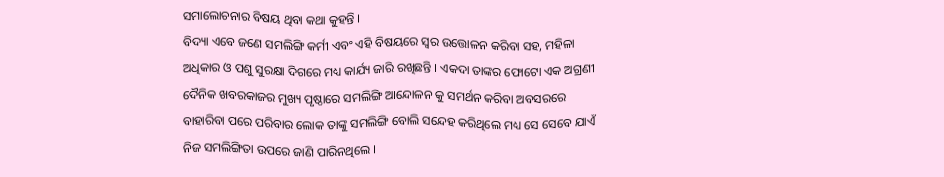ସମାଲୋଚନାର ବିଷୟ ଥିବା କଥା କୁହନ୍ତି ।
ବିଦ୍ୟା ଏବେ ଜଣେ ସମଲିଙ୍ଗି କର୍ମୀ ଏବଂ ଏହି ବିଷୟରେ ସ୍ଵର ଉତ୍ତୋଳନ କରିବା ସହ, ମହିଳା ଅଧିକାର ଓ ପଶୁ ସୁରକ୍ଷା ଦିଗରେ ମଧ୍ୟ କାର୍ଯ୍ୟ ଜାରି ରଖିଛନ୍ତି । ଏକଦା ତାଙ୍କର ଫୋଟୋ ଏକ ଅଗ୍ରଣୀ ଦୈନିକ ଖବରକାଜର ମୁଖ୍ୟ ପୃଷ୍ଠାରେ ସମଲିଙ୍ଗି ଆନ୍ଦୋଳନ କୁ ସମର୍ଥନ କରିବା ଅବସରରେ ବାହାରିବା ପରେ ପରିବାର ଲୋକ ତାଙ୍କୁ ସମଲିଙ୍ଗି ବୋଲି ସନ୍ଦେହ କରିଥିଲେ ମଧ୍ୟ ସେ ସେବେ ଯାଏଁ ନିଜ ସମଲିଙ୍ଗିତା ଉପରେ ଜାଣି ପାରିନଥିଲେ ।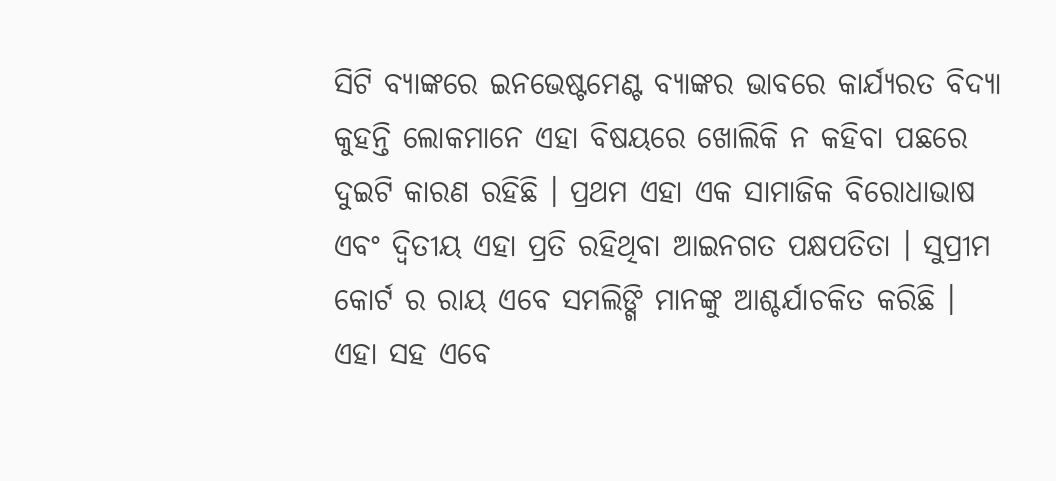ସିଟି ବ୍ୟାଙ୍କରେ ଇନଭେଷ୍ଟମେଣ୍ଟ ବ୍ୟାଙ୍କର ଭାବରେ କାର୍ଯ୍ୟରତ ବିଦ୍ୟା କୁହନ୍ତି ଲୋକମାନେ ଏହା ବିଷୟରେ ଖୋଲିକି ନ କହିବା ପଛରେ ଦୁଇଟି କାରଣ ରହିଛି । ପ୍ରଥମ ଏହା ଏକ ସାମାଜିକ ବିରୋଧାଭାଷ ଏବଂ ଦ୍ଵିତୀୟ ଏହା ପ୍ରତି ରହିଥିବା ଆଇନଗତ ପକ୍ଷପତିତା । ସୁପ୍ରୀମ କୋର୍ଟ ର ରାୟ ଏବେ ସମଲିଙ୍ଗି ମାନଙ୍କୁ ଆଶ୍ଚର୍ଯାଚକିତ କରିଛି । ଏହା ସହ ଏବେ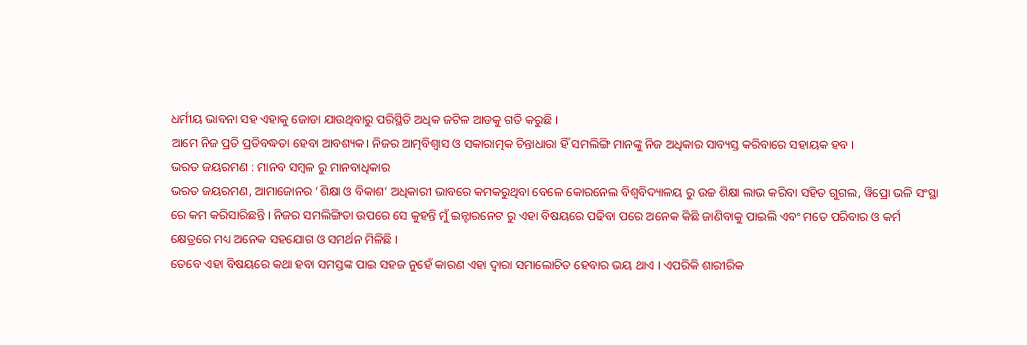ଧର୍ମୀୟ ଭାବନା ସହ ଏହାକୁ ଜୋଡା ଯାଉଥିବାରୁ ପରିସ୍ଥିତି ଅଧିକ ଜଟିଳ ଆଡକୁ ଗତି କରୁଛି ।
ଆମେ ନିଜ ପ୍ରତି ପ୍ରତିବଦ୍ଧତା ହେବା ଆବଶ୍ୟକ। ନିଜର ଆତ୍ମବିଶ୍ଵାସ ଓ ସକାରାତ୍ମକ ଚିନ୍ତାଧାରା ହିଁ ସମଲିଙ୍ଗି ମାନଙ୍କୁ ନିଜ ଅଧିକାର ସାବ୍ୟସ୍ତ କରିବାରେ ସହାୟକ ହବ ।
ଭରତ ଜୟରମଣ : ମାନବ ସମ୍ବଳ ରୁ ମାନବାଧିକାର
ଭରତ ଜୟରମଣ, ଆମାଜୋନର ‘ଶିକ୍ଷା ଓ ବିକାଶ’ ଅଧିକାରୀ ଭାବରେ କମକରୁଥିବା ବେଳେ କୋରନେଲ ବିଶ୍ଵବିଦ୍ୟାଳୟ ରୁ ଉଚ୍ଚ ଶିକ୍ଷା ଲାଭ କରିବା ସହିତ ଗୁଗଲ, ୱିପ୍ରୋ ଭଳି ସଂସ୍ଥା ରେ କମ କରିସାରିଛନ୍ତି । ନିଜର ସମଲିଙ୍ଗିତା ଉପରେ ସେ କୁହନ୍ତି ମୁଁ ଇନ୍ଟାରନେଟ ରୁ ଏହା ବିଷୟରେ ପଢିବା ପରେ ଅନେକ କିଛି ଜାଣିବାକୁ ପାଇଲି ଏବଂ ମତେ ପରିବାର ଓ କର୍ମ କ୍ଷେତ୍ରରେ ମଧ୍ୟ ଅନେକ ସହଯୋଗ ଓ ସମର୍ଥନ ମିଳିଛି ।
ତେବେ ଏହା ବିଷୟରେ କଥା ହବା ସମସ୍ତଙ୍କ ପାଇ ସହଜ ନୁହେଁ କାରଣ ଏହା ଦ୍ଵାରା ସମାଲୋଚିତ ହେବାର ଭୟ ଥାଏ । ଏପରିକି ଶାରୀରିକ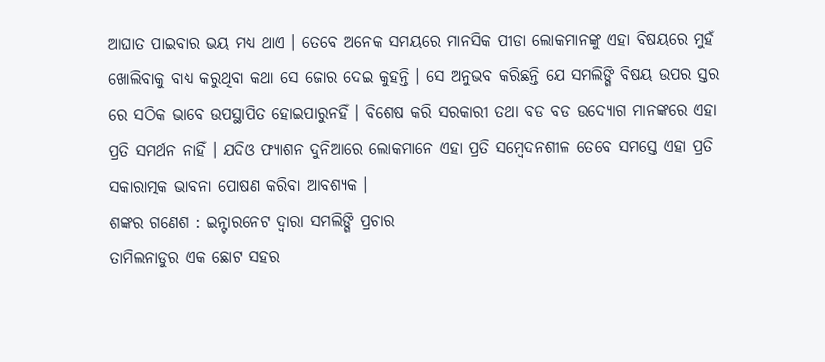ଆଘାତ ପାଇବାର ଭୟ ମଧ୍ୟ ଥାଏ । ତେବେ ଅନେକ ସମୟରେ ମାନସିକ ପୀଡା ଲୋକମାନଙ୍କୁ ଏହା ବିଷୟରେ ମୁହଁ ଖୋଲିବାକୁ ବାଧ୍ୟ କରୁଥିବା କଥା ସେ ଜୋର ଦେଇ କୁହନ୍ତି । ସେ ଅନୁଭବ କରିଛନ୍ତି ଯେ ସମଲିଙ୍ଗି ବିଷୟ ଉପର ସ୍ତର ରେ ସଠିକ ଭାବେ ଉପସ୍ଥାପିତ ହୋଇପାରୁନହିଁ । ବିଶେଷ କରି ସରକାରୀ ତଥା ବଡ ବଡ ଉଦ୍ୟୋଗ ମାନଙ୍କରେ ଏହା ପ୍ରତି ସମର୍ଥନ ନାହିଁ । ଯଦିଓ ଫ୍ୟାଶନ ଦୁନିଆରେ ଲୋକମାନେ ଏହା ପ୍ରତି ସମ୍ବେଦନଶୀଳ ତେବେ ସମସ୍ତେ ଏହା ପ୍ରତି ସକାରାତ୍ମକ ଭାବନା ପୋଷଣ କରିବା ଆବଶ୍ୟକ ।
ଶଙ୍କର ଗଣେଶ : ଇନ୍ଟାରନେଟ ଦ୍ଵାରା ସମଲିଙ୍ଗି ପ୍ରଚାର
ତାମିଲନାଡୁର ଏକ ଛୋଟ ସହର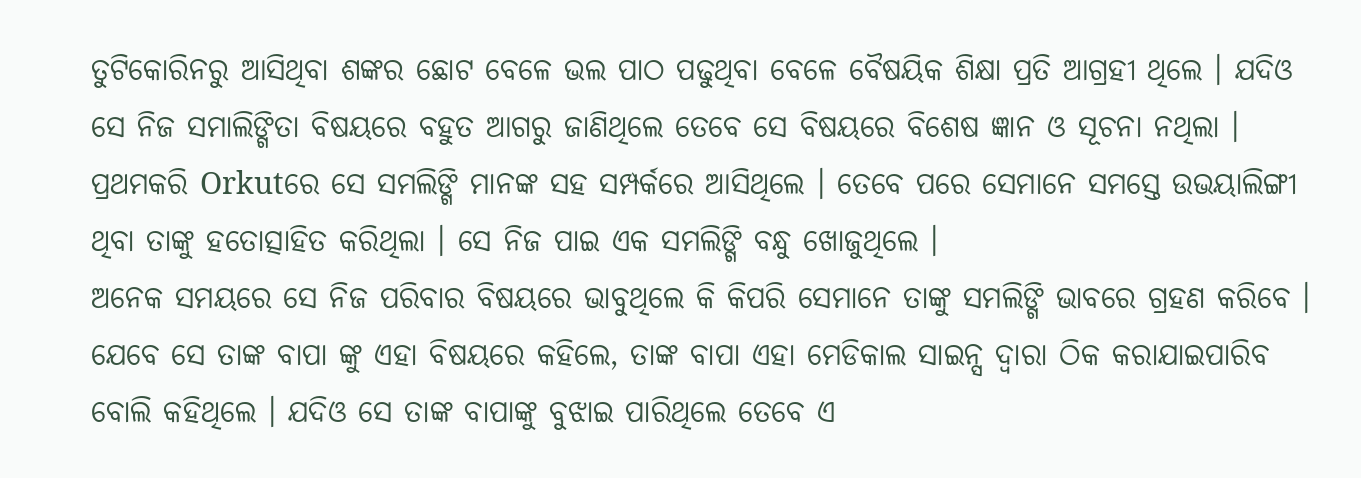ତୁଟିକୋରିନରୁ ଆସିଥିବା ଶଙ୍କର ଛୋଟ ବେଳେ ଭଲ ପାଠ ପଢୁଥିବା ବେଳେ ବୈଷୟିକ ଶିକ୍ଷା ପ୍ରତି ଆଗ୍ରହୀ ଥିଲେ । ଯଦିଓ ସେ ନିଜ ସମାଲିଙ୍ଗିତା ବିଷୟରେ ବହୁତ ଆଗରୁ ଜାଣିଥିଲେ ତେବେ ସେ ବିଷୟରେ ବିଶେଷ ଜ୍ଞାନ ଓ ସୂଚନା ନଥିଲା । ପ୍ରଥମକରି Orkutରେ ସେ ସମଲିଙ୍ଗି ମାନଙ୍କ ସହ ସମ୍ପର୍କରେ ଆସିଥିଲେ । ତେବେ ପରେ ସେମାନେ ସମସ୍ତେ ଉଭୟାଲିଙ୍ଗୀ ଥିବା ତାଙ୍କୁ ହତୋତ୍ସାହିତ କରିଥିଲା । ସେ ନିଜ ପାଇ ଏକ ସମଲିଙ୍ଗି ବନ୍ଧୁ ଖୋଜୁଥିଲେ ।
ଅନେକ ସମୟରେ ସେ ନିଜ ପରିବାର ବିଷୟରେ ଭାବୁଥିଲେ କି କିପରି ସେମାନେ ତାଙ୍କୁ ସମଲିଙ୍ଗି ଭାବରେ ଗ୍ରହଣ କରିବେ । ଯେବେ ସେ ତାଙ୍କ ବାପା ଙ୍କୁ ଏହା ବିଷୟରେ କହିଲେ, ତାଙ୍କ ବାପା ଏହା ମେଡିକାଲ ସାଇନ୍ସ ଦ୍ଵାରା ଠିକ କରାଯାଇପାରିବ ବୋଲି କହିଥିଲେ । ଯଦିଓ ସେ ତାଙ୍କ ବାପାଙ୍କୁ ବୁଝାଇ ପାରିଥିଲେ ତେବେ ଏ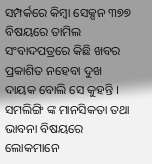ସମ୍ପର୍କରେ କିମ୍ବା ସେକ୍ସନ ୩୭୭ ବିଷୟରେ ତାମିଲ ସଂବାଦପତ୍ରରେ କିଛି ଖବର ପ୍ରକାଶିତ ନହେବା ଦୁଖ ଦାୟକ ବୋଲି ସେ କୁହନ୍ତି ।
ସମଲିଙ୍ଗି ଙ୍କ ମାନସିକତା ତଥା ଭାବନା ବିଷୟରେ ଲୋକମାନେ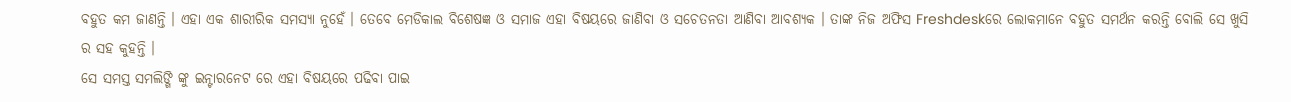ବହୁତ କମ ଜାଣନ୍ତି । ଏହା ଏକ ଶାରୀରିକ ସମସ୍ୟା ନୁହେଁ । ତେବେ ମେଡିକାଲ ବିଶେଷଜ୍ଞ ଓ ସମାଜ ଏହା ବିଷୟରେ ଜାଣିବା ଓ ସଚେତନତା ଆଣିବା ଆବଶ୍ୟକ । ତାଙ୍କ ନିଜ ଅଫିସ Freshdeskରେ ଲୋକମାନେ ବହୁତ ସମର୍ଥନ କରନ୍ତି ବୋଲି ସେ ଖୁସି ର ସହ କୁହନ୍ତି ।
ସେ ସମସ୍ତ ସମଲିଙ୍ଗି ଙ୍କୁ ଇନ୍ଟାରନେଟ ରେ ଏହା ବିଷୟରେ ପଢିବା ପାଇ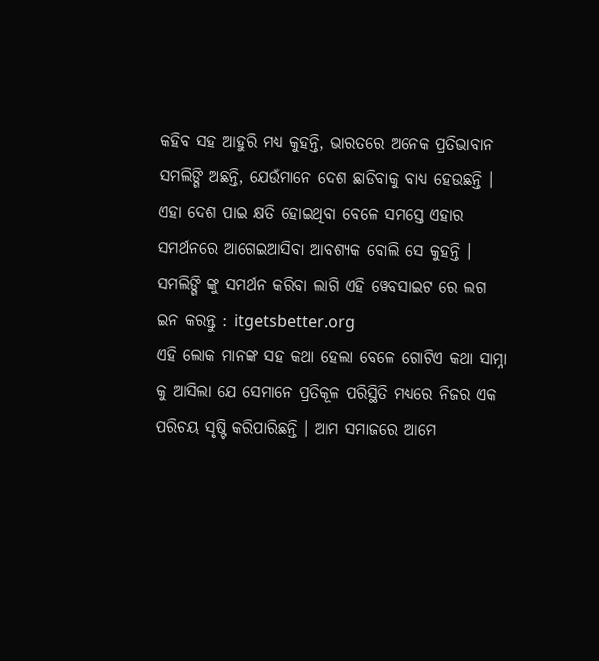କହିବ ସହ ଆହୁରି ମଧ୍ୟ କୁହନ୍ତି, ଭାରତରେ ଅନେକ ପ୍ରତିଭାବାନ ସମଲିଙ୍ଗି ଅଛନ୍ତି, ଯେଉଁମାନେ ଦେଶ ଛାଡିବାକୁ ବାଧ୍ୟ ହେଉଛନ୍ତି । ଏହା ଦେଶ ପାଇ କ୍ଷତି ହୋଇଥିବା ବେଳେ ସମସ୍ତେ ଏହାର ସମର୍ଥନରେ ଆଗେଇଆସିବା ଆବଶ୍ୟକ ବୋଲି ସେ କୁହନ୍ତି ।
ସମଲିଙ୍ଗି ଙ୍କୁ ସମର୍ଥନ କରିବା ଲାଗି ଏହି ୱେବସାଇଟ ରେ ଲଗ ଇନ କରନ୍ତୁ : itgetsbetter.org
ଏହି ଲୋକ ମାନଙ୍କ ସହ କଥା ହେଲା ବେଳେ ଗୋଟିଏ କଥା ସାମ୍ନା କୁ ଆସିଲା ଯେ ସେମାନେ ପ୍ରତିକୂଳ ପରିସ୍ଥିତି ମଧ୍ୟରେ ନିଜର ଏକ ପରିଚୟ ସୃଷ୍ଟି କରିପାରିଛନ୍ତି । ଆମ ସମାଜରେ ଆମେ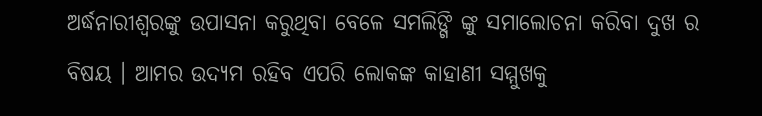ଅର୍ଦ୍ଧନାରୀଶ୍ଵରଙ୍କୁ ଉପାସନା କରୁଥିବା ବେଳେ ସମଲିଙ୍ଗି ଙ୍କୁ ସମାଲୋଚନା କରିବା ଦୁଖ ର ବିଷୟ । ଆମର ଉଦ୍ୟମ ରହିବ ଏପରି ଲୋକଙ୍କ କାହାଣୀ ସମ୍ମୁଖକୁ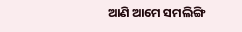ଆଣି ଆମେ ସମଲିଙ୍ଗି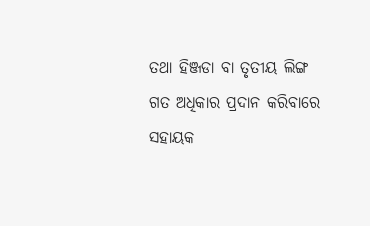ତଥା ହିଞ୍ଜଡା ବା ତୃତୀୟ ଲିଙ୍ଗ ଗତ ଅଧିକାର ପ୍ରଦାନ କରିବାରେ ସହାୟକ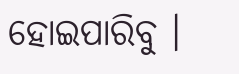ହୋଇପାରିବୁ ।